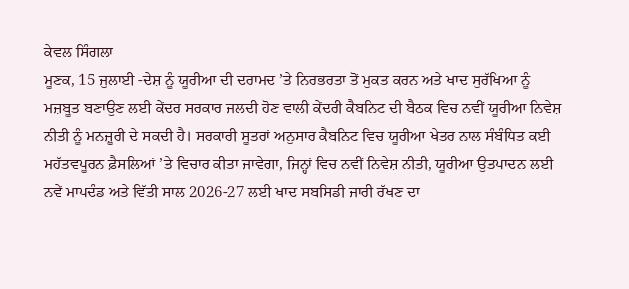ਕੇਵਲ ਸਿੰਗਲਾ
ਮੂਣਕ, 15 ਜੁਲਾਈ -ਦੇਸ਼ ਨੂੰ ਯੂਰੀਆ ਦੀ ਦਰਾਮਦ ’ਤੇ ਨਿਰਭਰਤਾ ਤੋਂ ਮੁਕਤ ਕਰਨ ਅਤੇ ਖਾਦ ਸੁਰੱਖਿਆ ਨੂੰ ਮਜ਼ਬੂਤ ਬਣਾਉਣ ਲਈ ਕੇਂਦਰ ਸਰਕਾਰ ਜਲਦੀ ਹੋਣ ਵਾਲੀ ਕੇਂਦਰੀ ਕੈਬਨਿਟ ਦੀ ਬੈਠਕ ਵਿਚ ਨਵੀਂ ਯੂਰੀਆ ਨਿਵੇਸ਼ ਨੀਤੀ ਨੂੰ ਮਨਜ਼ੂਰੀ ਦੇ ਸਕਦੀ ਹੈ। ਸਰਕਾਰੀ ਸੂਤਰਾਂ ਅਨੁਸਾਰ ਕੈਬਨਿਟ ਵਿਚ ਯੂਰੀਆ ਖੇਤਰ ਨਾਲ ਸੰਬੰਧਿਤ ਕਈ ਮਹੱਤਵਪੂਰਨ ਫ਼ੈਸਲਿਆਂ ’ਤੇ ਵਿਚਾਰ ਕੀਤਾ ਜਾਵੇਗਾ, ਜਿਨ੍ਹਾਂ ਵਿਚ ਨਵੀਂ ਨਿਵੇਸ਼ ਨੀਤੀ, ਯੂਰੀਆ ਉਤਪਾਦਨ ਲਈ ਨਵੇਂ ਮਾਪਦੰਡ ਅਤੇ ਵਿੱਤੀ ਸਾਲ 2026-27 ਲਈ ਖਾਦ ਸਬਸਿਡੀ ਜਾਰੀ ਰੱਖਣ ਦਾ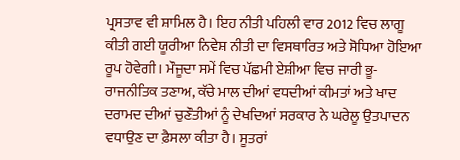ਪ੍ਰਸਤਾਵ ਵੀ ਸ਼ਾਮਿਲ ਹੈ। ਇਹ ਨੀਤੀ ਪਹਿਲੀ ਵਾਰ 2012 ਵਿਚ ਲਾਗੂ ਕੀਤੀ ਗਈ ਯੂਰੀਆ ਨਿਵੇਸ਼ ਨੀਤੀ ਦਾ ਵਿਸਥਾਰਿਤ ਅਤੇ ਸੋਧਿਆ ਹੋਇਆ ਰੂਪ ਹੋਵੇਗੀ। ਮੌਜੂਦਾ ਸਮੇਂ ਵਿਚ ਪੱਛਮੀ ਏਸ਼ੀਆ ਵਿਚ ਜਾਰੀ ਭੂ-ਰਾਜਨੀਤਿਕ ਤਣਾਅ, ਕੱਚੇ ਮਾਲ ਦੀਆਂ ਵਧਦੀਆਂ ਕੀਮਤਾਂ ਅਤੇ ਖਾਦ ਦਰਾਮਦ ਦੀਆਂ ਚੁਣੌਤੀਆਂ ਨੂੰ ਦੇਖਦਿਆਂ ਸਰਕਾਰ ਨੇ ਘਰੇਲੂ ਉਤਪਾਦਨ ਵਧਾਉਣ ਦਾ ਫ਼ੈਸਲਾ ਕੀਤਾ ਹੈ। ਸੂਤਰਾਂ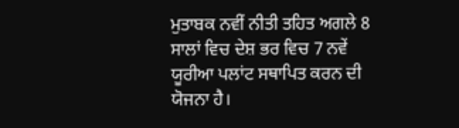ਮੁਤਾਬਕ ਨਵੀਂ ਨੀਤੀ ਤਹਿਤ ਅਗਲੇ 8 ਸਾਲਾਂ ਵਿਚ ਦੇਸ਼ ਭਰ ਵਿਚ 7 ਨਵੇਂ ਯੂਰੀਆ ਪਲਾਂਟ ਸਥਾਪਿਤ ਕਰਨ ਦੀ ਯੋਜਨਾ ਹੈ।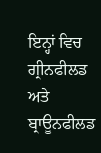ਇਨ੍ਹਾਂ ਵਿਚ ਗ੍ਰੀਨਫੀਲਡ ਅਤੇ ਬ੍ਰਾਊਨਫੀਲਡ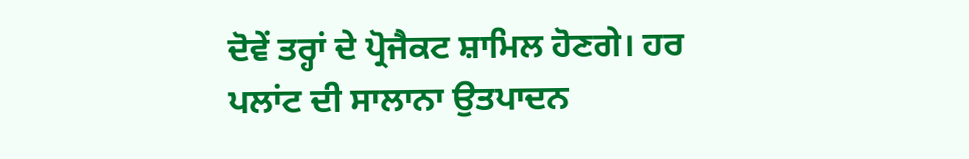ਦੋਵੇਂ ਤਰ੍ਹਾਂ ਦੇ ਪ੍ਰੋਜੈਕਟ ਸ਼ਾਮਿਲ ਹੋਣਗੇ। ਹਰ ਪਲਾਂਟ ਦੀ ਸਾਲਾਨਾ ਉਤਪਾਦਨ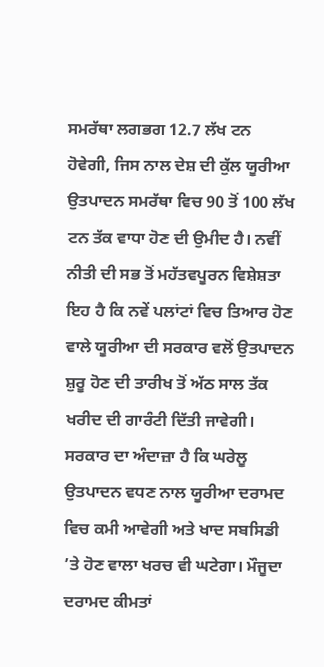ਸਮਰੱਥਾ ਲਗਭਗ 12.7 ਲੱਖ ਟਨ ਹੋਵੇਗੀ, ਜਿਸ ਨਾਲ ਦੇਸ਼ ਦੀ ਕੁੱਲ ਯੂਰੀਆ ਉਤਪਾਦਨ ਸਮਰੱਥਾ ਵਿਚ 90 ਤੋਂ 100 ਲੱਖ ਟਨ ਤੱਕ ਵਾਧਾ ਹੋਣ ਦੀ ਉਮੀਦ ਹੈ। ਨਵੀਂ ਨੀਤੀ ਦੀ ਸਭ ਤੋਂ ਮਹੱਤਵਪੂਰਨ ਵਿਸ਼ੇਸ਼ਤਾ ਇਹ ਹੈ ਕਿ ਨਵੇਂ ਪਲਾਂਟਾਂ ਵਿਚ ਤਿਆਰ ਹੋਣ ਵਾਲੇ ਯੂਰੀਆ ਦੀ ਸਰਕਾਰ ਵਲੋਂ ਉਤਪਾਦਨ ਸ਼ੁਰੂ ਹੋਣ ਦੀ ਤਾਰੀਖ ਤੋਂ ਅੱਠ ਸਾਲ ਤੱਕ ਖਰੀਦ ਦੀ ਗਾਰੰਟੀ ਦਿੱਤੀ ਜਾਵੇਗੀ। ਸਰਕਾਰ ਦਾ ਅੰਦਾਜ਼ਾ ਹੈ ਕਿ ਘਰੇਲੂ ਉਤਪਾਦਨ ਵਧਣ ਨਾਲ ਯੂਰੀਆ ਦਰਾਮਦ ਵਿਚ ਕਮੀ ਆਵੇਗੀ ਅਤੇ ਖਾਦ ਸਬਸਿਡੀ ’ਤੇ ਹੋਣ ਵਾਲਾ ਖਰਚ ਵੀ ਘਟੇਗਾ। ਮੌਜੂਦਾ ਦਰਾਮਦ ਕੀਮਤਾਂ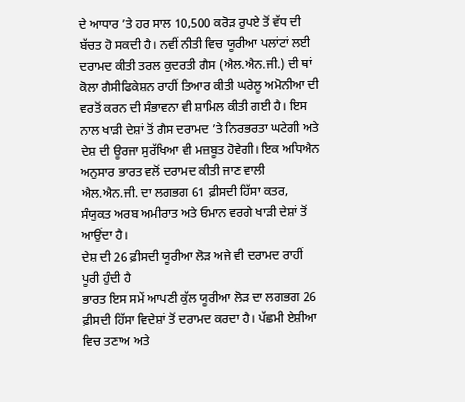ਦੇ ਆਧਾਰ ’ਤੇ ਹਰ ਸਾਲ 10,500 ਕਰੋੜ ਰੁਪਏ ਤੋਂ ਵੱਧ ਦੀ ਬੱਚਤ ਹੋ ਸਕਦੀ ਹੈ। ਨਵੀਂ ਨੀਤੀ ਵਿਚ ਯੂਰੀਆ ਪਲਾਂਟਾਂ ਲਈ ਦਰਾਮਦ ਕੀਤੀ ਤਰਲ ਕੁਦਰਤੀ ਗੈਸ (ਐਲ.ਐਨ.ਜੀ.) ਦੀ ਥਾਂ ਕੋਲਾ ਗੈਸੀਫਿਕੇਸ਼ਨ ਰਾਹੀਂ ਤਿਆਰ ਕੀਤੀ ਘਰੇਲੂ ਅਮੋਨੀਆ ਦੀ ਵਰਤੋਂ ਕਰਨ ਦੀ ਸੰਭਾਵਨਾ ਵੀ ਸ਼ਾਮਿਲ ਕੀਤੀ ਗਈ ਹੈ। ਇਸ ਨਾਲ ਖਾੜੀ ਦੇਸ਼ਾਂ ਤੋਂ ਗੈਸ ਦਰਾਮਦ ’ਤੇ ਨਿਰਭਰਤਾ ਘਟੇਗੀ ਅਤੇ ਦੇਸ਼ ਦੀ ਊਰਜਾ ਸੁਰੱਖਿਆ ਵੀ ਮਜ਼ਬੂਤ ਹੋਵੇਗੀ। ਇਕ ਅਧਿਐਨ ਅਨੁਸਾਰ ਭਾਰਤ ਵਲੋਂ ਦਰਾਮਦ ਕੀਤੀ ਜਾਣ ਵਾਲੀ ਐਲ.ਐਨ.ਜੀ. ਦਾ ਲਗਭਗ 61 ਫ਼ੀਸਦੀ ਹਿੱਸਾ ਕਤਰ, ਸੰਯੁਕਤ ਅਰਬ ਅਮੀਰਾਤ ਅਤੇ ਓਮਾਨ ਵਰਗੇ ਖਾੜੀ ਦੇਸ਼ਾਂ ਤੋਂ ਆਉਂਦਾ ਹੈ।
ਦੇਸ਼ ਦੀ 26 ਫ਼ੀਸਦੀ ਯੂਰੀਆ ਲੋੜ ਅਜੇ ਵੀ ਦਰਾਮਦ ਰਾਹੀਂ ਪੂਰੀ ਹੁੰਦੀ ਹੈ
ਭਾਰਤ ਇਸ ਸਮੇਂ ਆਪਣੀ ਕੁੱਲ ਯੂਰੀਆ ਲੋੜ ਦਾ ਲਗਭਗ 26 ਫ਼ੀਸਦੀ ਹਿੱਸਾ ਵਿਦੇਸ਼ਾਂ ਤੋਂ ਦਰਾਮਦ ਕਰਦਾ ਹੈ। ਪੱਛਮੀ ਏਸ਼ੀਆ ਵਿਚ ਤਣਾਅ ਅਤੇ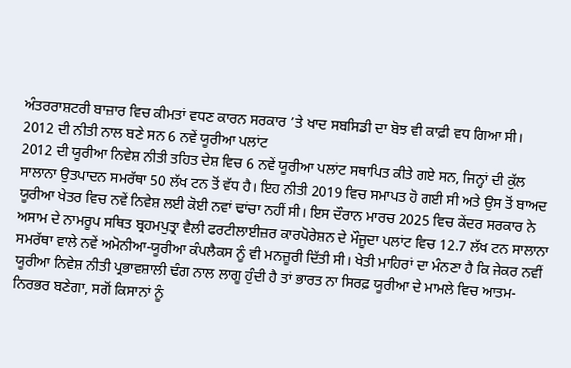ਅੰਤਰਰਾਸ਼ਟਰੀ ਬਾਜ਼ਾਰ ਵਿਚ ਕੀਮਤਾਂ ਵਧਣ ਕਾਰਨ ਸਰਕਾਰ ’ਤੇ ਖਾਦ ਸਬਸਿਡੀ ਦਾ ਬੋਝ ਵੀ ਕਾਫ਼ੀ ਵਧ ਗਿਆ ਸੀ।
2012 ਦੀ ਨੀਤੀ ਨਾਲ ਬਣੇ ਸਨ 6 ਨਵੇਂ ਯੂਰੀਆ ਪਲਾਂਟ
2012 ਦੀ ਯੂਰੀਆ ਨਿਵੇਸ਼ ਨੀਤੀ ਤਹਿਤ ਦੇਸ਼ ਵਿਚ 6 ਨਵੇਂ ਯੂਰੀਆ ਪਲਾਂਟ ਸਥਾਪਿਤ ਕੀਤੇ ਗਏ ਸਨ, ਜਿਨ੍ਹਾਂ ਦੀ ਕੁੱਲ ਸਾਲਾਨਾ ਉਤਪਾਦਨ ਸਮਰੱਥਾ 50 ਲੱਖ ਟਨ ਤੋਂ ਵੱਧ ਹੈ। ਇਹ ਨੀਤੀ 2019 ਵਿਚ ਸਮਾਪਤ ਹੋ ਗਈ ਸੀ ਅਤੇ ਉਸ ਤੋਂ ਬਾਅਦ ਯੂਰੀਆ ਖੇਤਰ ਵਿਚ ਨਵੇਂ ਨਿਵੇਸ਼ ਲਈ ਕੋਈ ਨਵਾਂ ਢਾਂਚਾ ਨਹੀਂ ਸੀ। ਇਸ ਦੌਰਾਨ ਮਾਰਚ 2025 ਵਿਚ ਕੇਂਦਰ ਸਰਕਾਰ ਨੇ ਅਸਾਮ ਦੇ ਨਾਮਰੂਪ ਸਥਿਤ ਬ੍ਰਹਮਪੁਤ੍ਰਾ ਵੈਲੀ ਫਰਟੀਲਾਈਜ਼ਰ ਕਾਰਪੋਰੇਸ਼ਨ ਦੇ ਮੌਜੂਦਾ ਪਲਾਂਟ ਵਿਚ 12.7 ਲੱਖ ਟਨ ਸਾਲਾਨਾ ਸਮਰੱਥਾ ਵਾਲੇ ਨਵੇਂ ਅਮੋਨੀਆ-ਯੂਰੀਆ ਕੰਪਲੈਕਸ ਨੂੰ ਵੀ ਮਨਜ਼ੂਰੀ ਦਿੱਤੀ ਸੀ। ਖੇਤੀ ਮਾਹਿਰਾਂ ਦਾ ਮੰਨਣਾ ਹੈ ਕਿ ਜੇਕਰ ਨਵੀਂ ਯੂਰੀਆ ਨਿਵੇਸ਼ ਨੀਤੀ ਪ੍ਰਭਾਵਸ਼ਾਲੀ ਢੰਗ ਨਾਲ ਲਾਗੂ ਹੁੰਦੀ ਹੈ ਤਾਂ ਭਾਰਤ ਨਾ ਸਿਰਫ਼ ਯੂਰੀਆ ਦੇ ਮਾਮਲੇ ਵਿਚ ਆਤਮ-ਨਿਰਭਰ ਬਣੇਗਾ, ਸਗੋਂ ਕਿਸਾਨਾਂ ਨੂੰ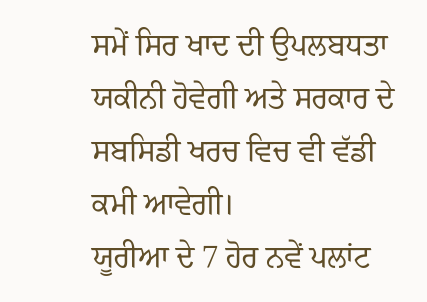ਸਮੇਂ ਸਿਰ ਖਾਦ ਦੀ ਉਪਲਬਧਤਾ ਯਕੀਨੀ ਹੋਵੇਗੀ ਅਤੇ ਸਰਕਾਰ ਦੇ ਸਬਸਿਡੀ ਖਰਚ ਵਿਚ ਵੀ ਵੱਡੀ ਕਮੀ ਆਵੇਗੀ।
ਯੂਰੀਆ ਦੇ 7 ਹੋਰ ਨਵੇਂ ਪਲਾਂਟ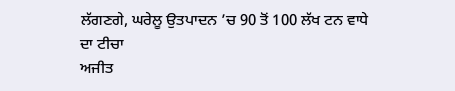ਲੱਗਣਗੇ, ਘਰੇਲੂ ਉਤਪਾਦਨ ’ਚ 90 ਤੋਂ 100 ਲੱਖ ਟਨ ਵਾਧੇ ਦਾ ਟੀਚਾ
ਅਜੀਤ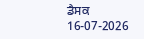ਡੈਸਕ
16-07-2026